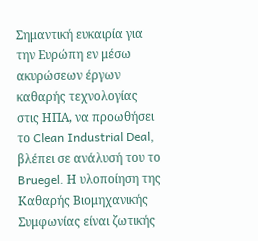Σημαντική ευκαιρία για την Ευρώπη εν μέσω ακυρώσεων έργων καθαρής τεχνολογίας στις ΗΠΑ, να προωθήσει το Clean Industrial Deal, βλέπει σε ανάλυσή του το Bruegel. Η υλοποίηση της Καθαρής Βιομηχανικής Συμφωνίας είναι ζωτικής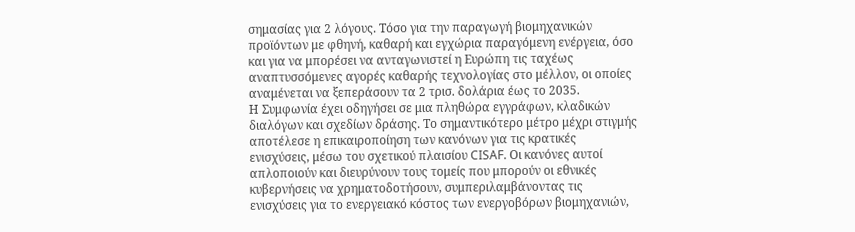σημασίας για 2 λόγους. Τόσο για την παραγωγή βιομηχανικών προϊόντων με φθηνή, καθαρή και εγχώρια παραγόμενη ενέργεια, όσο και για να μπορέσει να ανταγωνιστεί η Ευρώπη τις ταχέως αναπτυσσόμενες αγορές καθαρής τεχνολογίας στο μέλλον, οι οποίες αναμένεται να ξεπεράσουν τα 2 τρισ. δολάρια έως το 2035.
Η Συμφωνία έχει οδηγήσει σε μια πληθώρα εγγράφων, κλαδικών διαλόγων και σχεδίων δράσης. Το σημαντικότερο μέτρο μέχρι στιγμής αποτέλεσε η επικαιροποίηση των κανόνων για τις κρατικές ενισχύσεις, μέσω του σχετικού πλαισίου CISAF. Οι κανόνες αυτοί απλοποιούν και διευρύνουν τους τομείς που μπορούν οι εθνικές κυβερνήσεις να χρηματοδοτήσουν, συμπεριλαμβάνοντας τις ενισχύσεις για το ενεργειακό κόστος των ενεργοβόρων βιομηχανιών,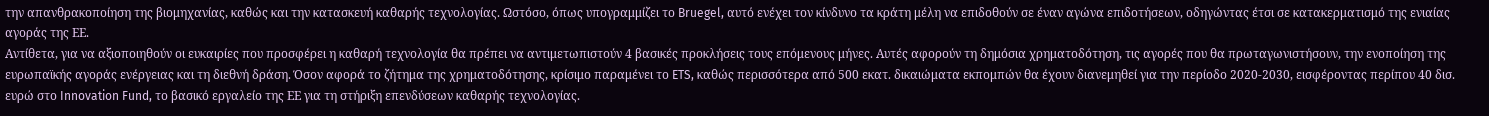την απανθρακοποίηση της βιομηχανίας, καθώς και την κατασκευή καθαρής τεχνολογίας. Ωστόσο, όπως υπογραμμίζει το Bruegel, αυτό ενέχει τον κίνδυνο τα κράτη μέλη να επιδοθούν σε έναν αγώνα επιδοτήσεων, οδηγώντας έτσι σε κατακερματισμό της ενιαίας αγοράς της ΕΕ.
Αντίθετα, για να αξιοποιηθούν οι ευκαιρίες που προσφέρει η καθαρή τεχνολογία θα πρέπει να αντιμετωπιστούν 4 βασικές προκλήσεις τους επόμενους μήνες. Αυτές αφορούν τη δημόσια χρηματοδότηση, τις αγορές που θα πρωταγωνιστήσουν, την ενοποίηση της ευρωπαϊκής αγοράς ενέργειας και τη διεθνή δράση. Όσον αφορά το ζήτημα της χρηματοδότησης, κρίσιμο παραμένει το ETS, καθώς περισσότερα από 500 εκατ. δικαιώματα εκπομπών θα έχουν διανεμηθεί για την περίοδο 2020-2030, εισφέροντας περίπου 40 δισ. ευρώ στο Innovation Fund, το βασικό εργαλείο της ΕΕ για τη στήριξη επενδύσεων καθαρής τεχνολογίας.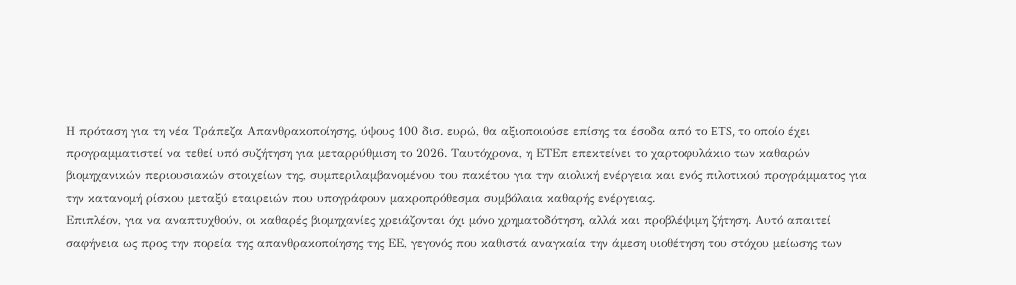Η πρόταση για τη νέα Τράπεζα Απανθρακοποίησης, ύψους 100 δισ. ευρώ, θα αξιοποιούσε επίσης τα έσοδα από το ETS, το οποίο έχει προγραμματιστεί να τεθεί υπό συζήτηση για μεταρρύθμιση το 2026. Ταυτόχρονα, η ΕΤΕπ επεκτείνει το χαρτοφυλάκιο των καθαρών βιομηχανικών περιουσιακών στοιχείων της, συμπεριλαμβανομένου του πακέτου για την αιολική ενέργεια και ενός πιλοτικού προγράμματος για την κατανομή ρίσκου μεταξύ εταιρειών που υπογράφουν μακροπρόθεσμα συμβόλαια καθαρής ενέργειας.
Επιπλέον, για να αναπτυχθούν, οι καθαρές βιομηχανίες χρειάζονται όχι μόνο χρηματοδότηση, αλλά και προβλέψιμη ζήτηση. Αυτό απαιτεί σαφήνεια ως προς την πορεία της απανθρακοποίησης της ΕΕ, γεγονός που καθιστά αναγκαία την άμεση υιοθέτηση του στόχου μείωσης των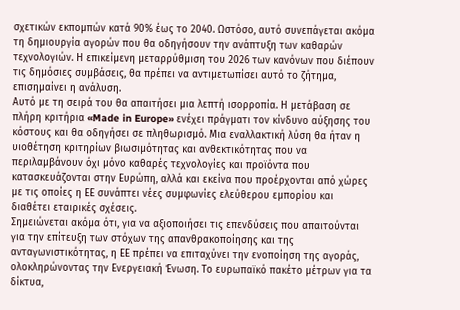σχετικών εκπομπών κατά 90% έως το 2040. Ωστόσο, αυτό συνεπάγεται ακόμα τη δημιουργία αγορών που θα οδηγήσουν την ανάπτυξη των καθαρών τεχνολογιών. Η επικείμενη μεταρρύθμιση του 2026 των κανόνων που διέπουν τις δημόσιες συμβάσεις, θα πρέπει να αντιμετωπίσει αυτό το ζήτημα, επισημαίνει η ανάλυση.
Αυτό με τη σειρά του θα απαιτήσει μια λεπτή ισορροπία. Η μετάβαση σε πλήρη κριτήρια «Made in Europe» ενέχει πράγματι τον κίνδυνο αύξησης του κόστους και θα οδηγήσει σε πληθωρισμό. Μια εναλλακτική λύση θα ήταν η υιοθέτηση κριτηρίων βιωσιμότητας και ανθεκτικότητας που να περιλαμβάνουν όχι μόνο καθαρές τεχνολογίες και προϊόντα που κατασκευάζονται στην Ευρώπη, αλλά και εκείνα που προέρχονται από χώρες με τις οποίες η ΕΕ συνάπτει νέες συμφωνίες ελεύθερου εμπορίου και διαθέτει εταιρικές σχέσεις.
Σημειώνεται ακόμα ότι, για να αξιοποιήσει τις επενδύσεις που απαιτούνται για την επίτευξη των στόχων της απανθρακοποίησης και της ανταγωνιστικότητας, η ΕΕ πρέπει να επιταχύνει την ενοποίηση της αγοράς, ολοκληρώνοντας την Ενεργειακή Ένωση. Το ευρωπαϊκό πακέτο μέτρων για τα δίκτυα,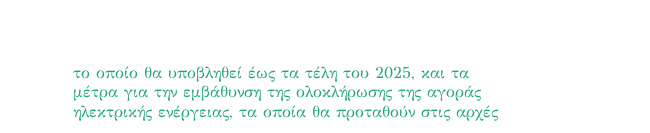το οποίο θα υποβληθεί έως τα τέλη του 2025, και τα μέτρα για την εμβάθυνση της ολοκλήρωσης της αγοράς ηλεκτρικής ενέργειας, τα οποία θα προταθούν στις αρχές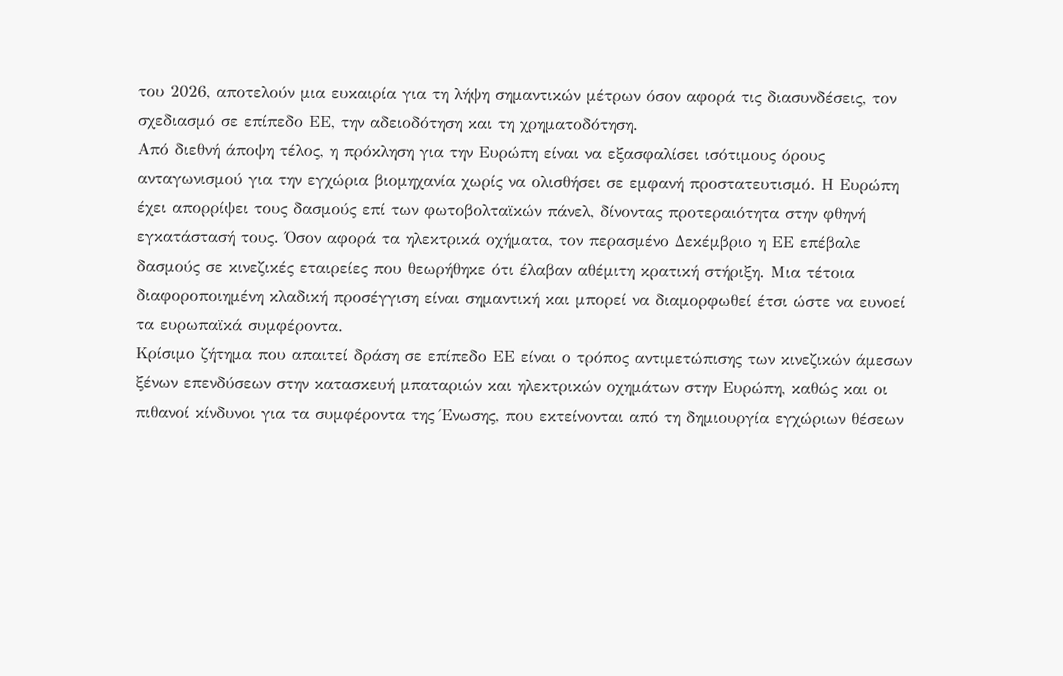του 2026, αποτελούν μια ευκαιρία για τη λήψη σημαντικών μέτρων όσον αφορά τις διασυνδέσεις, τον σχεδιασμό σε επίπεδο ΕΕ, την αδειοδότηση και τη χρηματοδότηση.
Από διεθνή άποψη τέλος, η πρόκληση για την Ευρώπη είναι να εξασφαλίσει ισότιμους όρους ανταγωνισμού για την εγχώρια βιομηχανία χωρίς να ολισθήσει σε εμφανή προστατευτισμό. Η Ευρώπη έχει απορρίψει τους δασμούς επί των φωτοβολταϊκών πάνελ, δίνοντας προτεραιότητα στην φθηνή εγκατάστασή τους. Όσον αφορά τα ηλεκτρικά οχήματα, τον περασμένο Δεκέμβριο η ΕΕ επέβαλε δασμούς σε κινεζικές εταιρείες που θεωρήθηκε ότι έλαβαν αθέμιτη κρατική στήριξη. Μια τέτοια διαφοροποιημένη κλαδική προσέγγιση είναι σημαντική και μπορεί να διαμορφωθεί έτσι ώστε να ευνοεί τα ευρωπαϊκά συμφέροντα.
Κρίσιμο ζήτημα που απαιτεί δράση σε επίπεδο ΕΕ είναι ο τρόπος αντιμετώπισης των κινεζικών άμεσων ξένων επενδύσεων στην κατασκευή μπαταριών και ηλεκτρικών οχημάτων στην Ευρώπη, καθώς και οι πιθανοί κίνδυνοι για τα συμφέροντα της Ένωσης, που εκτείνονται από τη δημιουργία εγχώριων θέσεων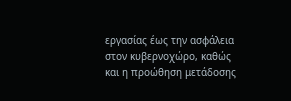εργασίας έως την ασφάλεια στον κυβερνοχώρο, καθώς και η προώθηση μετάδοσης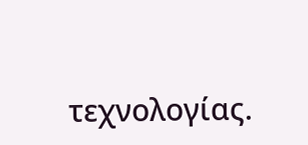τεχνολογίας.